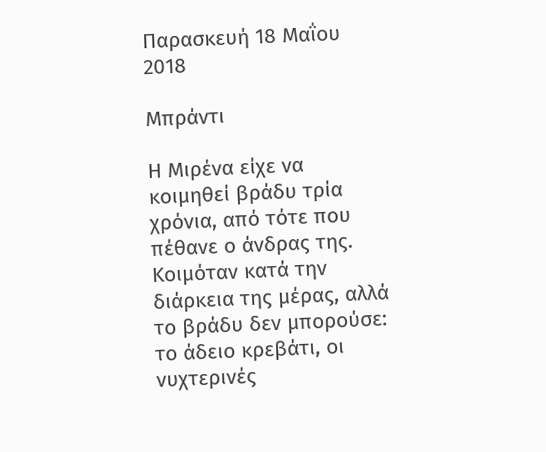Παρασκευή 18 Μαΐου 2018

Μπράντι

Η Μιρένα είχε να κοιμηθεί βράδυ τρία χρόνια, από τότε που πέθανε ο άνδρας της. Κοιμόταν κατά την διάρκεια της μέρας, αλλά το βράδυ δεν μπορούσε: το άδειο κρεβάτι, οι νυχτερινές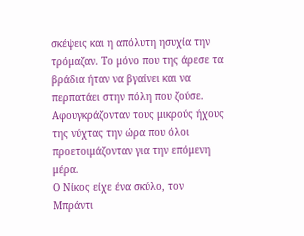σκέψεις και η απόλυτη ησυχία την τρόμαζαν. Το μόνο που της άρεσε τα βράδια ήταν να βγαίνει και να περπατάει στην πόλη που ζούσε. Αφουγκράζονταν τους μικρούς ήχους της νύχτας την ώρα που όλοι προετοιμάζονταν για την επόμενη μέρα.
Ο Νίκος είχε ένα σκύλο, τον Μπράντι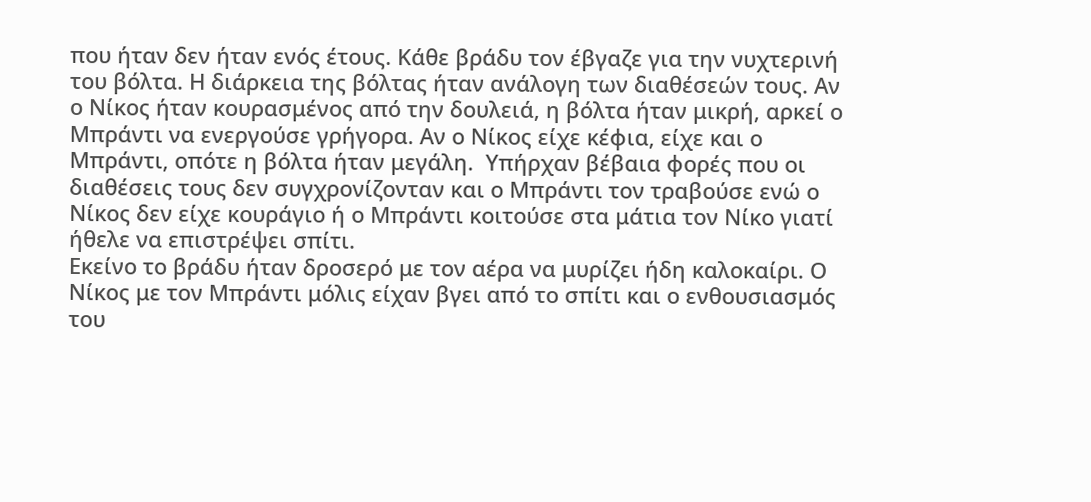που ήταν δεν ήταν ενός έτους. Κάθε βράδυ τον έβγαζε για την νυχτερινή του βόλτα. Η διάρκεια της βόλτας ήταν ανάλογη των διαθέσεών τους. Αν ο Νίκος ήταν κουρασμένος από την δουλειά, η βόλτα ήταν μικρή, αρκεί ο Μπράντι να ενεργούσε γρήγορα. Αν ο Νίκος είχε κέφια, είχε και ο Μπράντι, οπότε η βόλτα ήταν μεγάλη.  Υπήρχαν βέβαια φορές που οι διαθέσεις τους δεν συγχρονίζονταν και ο Μπράντι τον τραβούσε ενώ ο Νίκος δεν είχε κουράγιο ή ο Μπράντι κοιτούσε στα μάτια τον Νίκο γιατί ήθελε να επιστρέψει σπίτι.
Εκείνο το βράδυ ήταν δροσερό με τον αέρα να μυρίζει ήδη καλοκαίρι. Ο Νίκος με τον Μπράντι μόλις είχαν βγει από το σπίτι και ο ενθουσιασμός του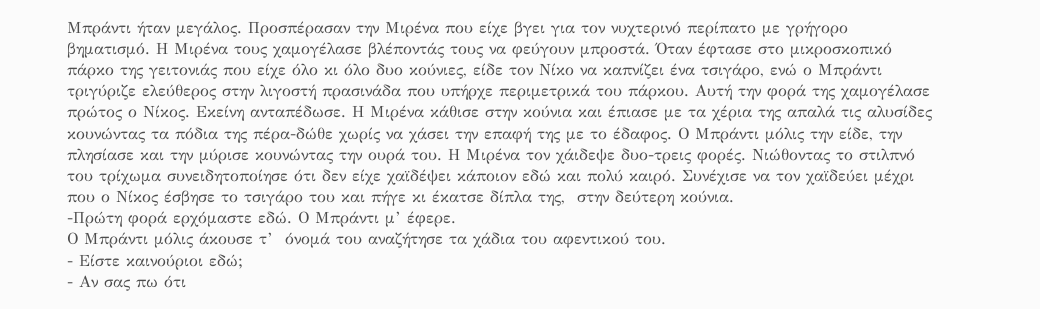Μπράντι ήταν μεγάλος. Προσπέρασαν την Μιρένα που είχε βγει για τον νυχτερινό περίπατο με γρήγορο βηματισμό. Η Μιρένα τους χαμογέλασε βλέποντάς τους να φεύγουν μπροστά. Όταν έφτασε στο μικροσκοπικό πάρκο της γειτονιάς που είχε όλο κι όλο δυο κούνιες, είδε τον Νίκο να καπνίζει ένα τσιγάρο, ενώ ο Μπράντι τριγύριζε ελεύθερος στην λιγοστή πρασινάδα που υπήρχε περιμετρικά του πάρκου. Αυτή την φορά της χαμογέλασε πρώτος ο Νίκος. Εκείνη ανταπέδωσε. Η Μιρένα κάθισε στην κούνια και έπιασε με τα χέρια της απαλά τις αλυσίδες κουνώντας τα πόδια της πέρα-δώθε χωρίς να χάσει την επαφή της με το έδαφος. Ο Μπράντι μόλις την είδε, την πλησίασε και την μύρισε κουνώντας την ουρά του. Η Μιρένα τον χάιδεψε δυο-τρεις φορές. Νιώθοντας το στιλπνό του τρίχωμα συνειδητοποίησε ότι δεν είχε χαϊδέψει κάποιον εδώ και πολύ καιρό. Συνέχισε να τον χαϊδεύει μέχρι που ο Νίκος έσβησε το τσιγάρο του και πήγε κι έκατσε δίπλα της,  στην δεύτερη κούνια.
-Πρώτη φορά ερχόμαστε εδώ. Ο Μπράντι μ’ έφερε.
Ο Μπράντι μόλις άκουσε τ’  όνομά του αναζήτησε τα χάδια του αφεντικού του.
- Είστε καινούριοι εδώ;
- Αν σας πω ότι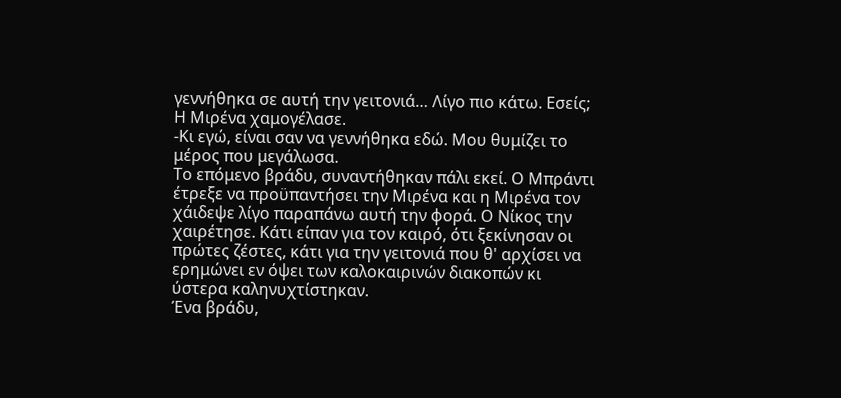γεννήθηκα σε αυτή την γειτονιά… Λίγο πιο κάτω. Εσείς;
Η Μιρένα χαμογέλασε.
-Κι εγώ, είναι σαν να γεννήθηκα εδώ. Μου θυμίζει το μέρος που μεγάλωσα.
Το επόμενο βράδυ, συναντήθηκαν πάλι εκεί. Ο Μπράντι έτρεξε να προϋπαντήσει την Μιρένα και η Μιρένα τον χάιδεψε λίγο παραπάνω αυτή την φορά. Ο Νίκος την χαιρέτησε. Κάτι είπαν για τον καιρό, ότι ξεκίνησαν οι πρώτες ζέστες, κάτι για την γειτονιά που θ' αρχίσει να ερημώνει εν όψει των καλοκαιρινών διακοπών κι ύστερα καληνυχτίστηκαν.
Ένα βράδυ,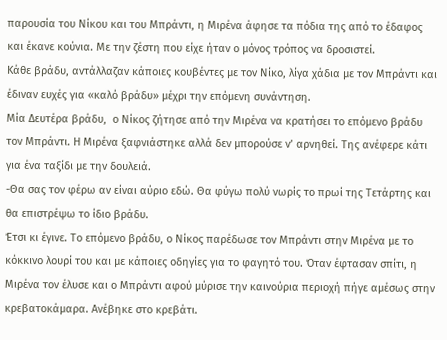παρουσία του Νίκου και του Μπράντι, η Μιρένα άφησε τα πόδια της από το έδαφος και έκανε κούνια. Με την ζέστη που είχε ήταν ο μόνος τρόπος να δροσιστεί.
Κάθε βράδυ, αντάλλαζαν κάποιες κουβέντες με τον Νίκο, λίγα χάδια με τον Μπράντι και έδιναν ευχές για «καλό βράδυ» μέχρι την επόμενη συνάντηση.
Μία Δευτέρα βράδυ,  ο Νίκος ζήτησε από την Μιρένα να κρατήσει το επόμενο βράδυ τον Μπράντι. Η Μιρένα ξαφνιάστηκε αλλά δεν μπορούσε ν’ αρνηθεί. Της ανέφερε κάτι για ένα ταξίδι με την δουλειά.
-Θα σας τον φέρω αν είναι αύριο εδώ. Θα φύγω πολύ νωρίς το πρωί της Τετάρτης και θα επιστρέψω το ίδιο βράδυ.
Έτσι κι έγινε. Το επόμενο βράδυ, ο Νίκος παρέδωσε τον Μπράντι στην Μιρένα με το κόκκινο λουρί του και με κάποιες οδηγίες για το φαγητό του. Όταν έφτασαν σπίτι, η Μιρένα τον έλυσε και ο Μπράντι αφού μύρισε την καινούρια περιοχή πήγε αμέσως στην κρεβατοκάμαρα. Ανέβηκε στο κρεβάτι.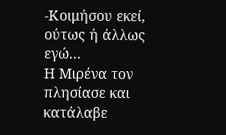-Κοιμήσου εκεί, ούτως ή άλλως εγώ...
Η Μιρένα τον πλησίασε και κατάλαβε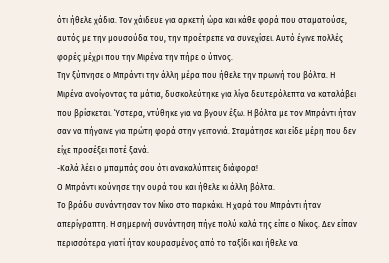ότι ήθελε χάδια. Τον χάιδευε για αρκετή ώρα και κάθε φορά που σταματούσε, αυτός με την μουσούδα του, την προέτρεπε να συνεχίσει. Αυτό έγινε πολλές φορές μέχρι που την Μιρένα την πήρε ο ύπνος.
Την ξύπνησε ο Μπράντι την άλλη μέρα που ήθελε την πρωινή του βόλτα. Η Μιρένα ανοίγοντας τα μάτια, δυσκολεύτηκε για λίγα δευτερόλεπτα να καταλάβει που βρίσκεται. Ύστερα, ντύθηκε για να βγουν έξω. Η βόλτα με τον Μπράντι ήταν σαν να πήγαινε για πρώτη φορά στην γειτονιά. Σταμάτησε και είδε μέρη που δεν είχε προσέξει ποτέ ξανά.
-Καλά λέει ο μπαμπάς σου ότι ανακαλύπτεις διάφορα!
Ο Μπράντι κούνησε την ουρά του και ήθελε κι άλλη βόλτα.
Το βράδυ συνάντησαν τον Νίκο στο παρκάκι. Η χαρά του Μπράντι ήταν απερίγραπτη. Η σημερινή συνάντηση πήγε πολύ καλά της είπε ο Νίκος. Δεν είπαν περισσότερα γιατί ήταν κουρασμένος από το ταξίδι και ήθελε να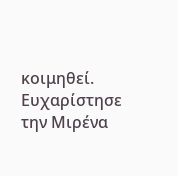κοιμηθεί. Ευχαρίστησε την Μιρένα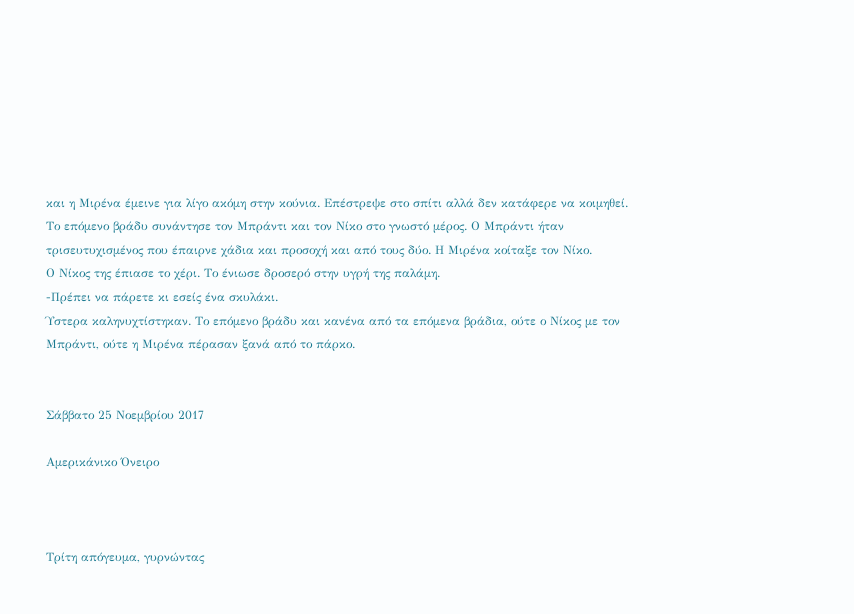και η Μιρένα έμεινε για λίγο ακόμη στην κούνια. Επέστρεψε στο σπίτι αλλά δεν κατάφερε να κοιμηθεί.
Το επόμενο βράδυ συνάντησε τον Μπράντι και τον Νίκο στο γνωστό μέρος. Ο Μπράντι ήταν τρισευτυχισμένος που έπαιρνε χάδια και προσοχή και από τους δύο. Η Μιρένα κοίταξε τον Νίκο.
Ο Νίκος της έπιασε το χέρι. Το ένιωσε δροσερό στην υγρή της παλάμη.
-Πρέπει να πάρετε κι εσείς ένα σκυλάκι.
Ύστερα καληνυχτίστηκαν. Το επόμενο βράδυ και κανένα από τα επόμενα βράδια, ούτε ο Νίκος με τον Μπράντι, ούτε η Μιρένα πέρασαν ξανά από το πάρκο.


Σάββατο 25 Νοεμβρίου 2017

Αμερικάνικο Όνειρο



Τρίτη απόγευμα, γυρνώντας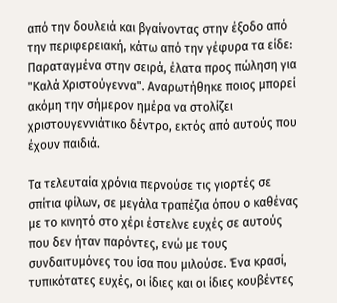από την δουλειά και βγαίνοντας στην έξοδο από την περιφερειακή, κάτω από την γέφυρα τα είδε: Παραταγμένα στην σειρά, έλατα προς πώληση για "Καλά Χριστούγεννα". Αναρωτήθηκε ποιος μπορεί ακόμη την σήμερον ημέρα να στολίζει χριστουγεννιάτικο δέντρο, εκτός από αυτούς που έχουν παιδιά.

Τα τελευταία χρόνια περνούσε τις γιορτές σε σπίτια φίλων, σε μεγάλα τραπέζια όπου ο καθένας με το κινητό στο χέρι έστελνε ευχές σε αυτούς που δεν ήταν παρόντες, ενώ με τους συνδαιτυμόνες του ίσα που μιλούσε. Ένα κρασί, τυπικότατες ευχές, οι ίδιες και οι ίδιες κουβέντες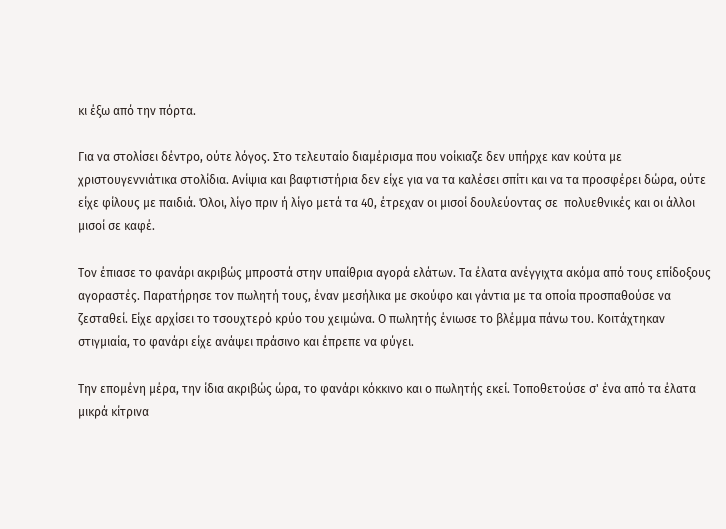κι έξω από την πόρτα.

Για να στολίσει δέντρο, ούτε λόγος. Στο τελευταίο διαμέρισμα που νοίκιαζε δεν υπήρχε καν κούτα με χριστουγεννιάτικα στολίδια. Ανίψια και βαφτιστήρια δεν είχε για να τα καλέσει σπίτι και να τα προσφέρει δώρα, ούτε είχε φίλους με παιδιά. Όλοι, λίγο πριν ή λίγο μετά τα 40, έτρεχαν οι μισοί δουλεύοντας σε  πολυεθνικές και οι άλλοι μισοί σε καφέ.

Τον έπιασε το φανάρι ακριβώς μπροστά στην υπαίθρια αγορά ελάτων. Τα έλατα ανέγγιχτα ακόμα από τους επίδοξους αγοραστές. Παρατήρησε τον πωλητή τους, έναν μεσήλικα με σκούφο και γάντια με τα οποία προσπαθούσε να ζεσταθεί. Είχε αρχίσει το τσουχτερό κρύο του χειμώνα. Ο πωλητής ένιωσε το βλέμμα πάνω του. Κοιτάχτηκαν στιγμιαία, το φανάρι είχε ανάψει πράσινο και έπρεπε να φύγει.

Την επομένη μέρα, την ίδια ακριβώς ώρα, το φανάρι κόκκινο και ο πωλητής εκεί. Τοποθετούσε σ' ένα από τα έλατα μικρά κίτρινα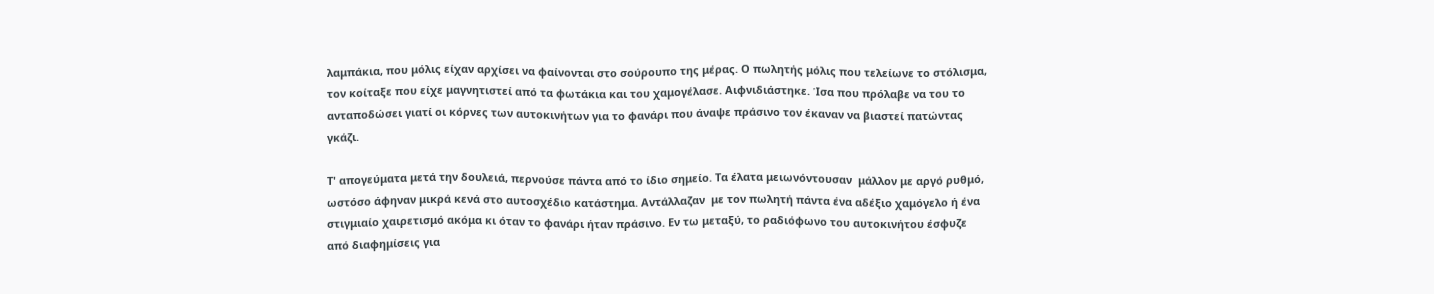λαμπάκια, που μόλις είχαν αρχίσει να φαίνονται στο σούρουπο της μέρας. Ο πωλητής μόλις που τελείωνε το στόλισμα, τον κοίταξε που είχε μαγνητιστεί από τα φωτάκια και του χαμογέλασε. Αιφνιδιάστηκε. Ίσα που πρόλαβε να του το ανταποδώσει γιατί οι κόρνες των αυτοκινήτων για το φανάρι που άναψε πράσινο τον έκαναν να βιαστεί πατώντας γκάζι.

Τ' απογεύματα μετά την δουλειά, περνούσε πάντα από το ίδιο σημείο. Τα έλατα μειωνόντουσαν  μάλλον με αργό ρυθμό, ωστόσο άφηναν μικρά κενά στο αυτοσχέδιο κατάστημα. Αντάλλαζαν  με τον πωλητή πάντα ένα αδέξιο χαμόγελο ή ένα στιγμιαίο χαιρετισμό ακόμα κι όταν το φανάρι ήταν πράσινο. Εν τω μεταξύ, το ραδιόφωνο του αυτοκινήτου έσφυζε από διαφημίσεις για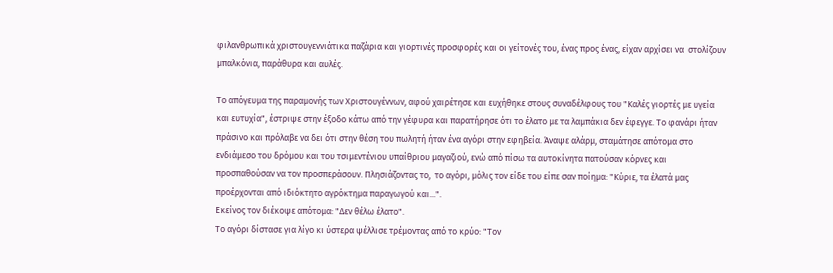φιλανθρωπικά χριστουγεννιάτικα παζάρια και γιορτινές προσφορές και οι γείτονές του, ένας προς ένας, είχαν αρχίσει να  στολίζουν μπαλκόνια, παράθυρα και αυλές.

Το απόγευμα της παραμονής των Χριστουγέννων, αφού χαιρέτησε και ευχήθηκε στους συναδέλφους του "Καλές γιορτές με υγεία και ευτυχία", έστριψε στην έξοδο κάτω από την γέφυρα και παρατήρησε ότι το έλατο με τα λαμπάκια δεν έφεγγε. Το φανάρι ήταν πράσινο και πρόλαβε να δει ότι στην θέση του πωλητή ήταν ένα αγόρι στην εφηβεία. Άναψε αλάρμ, σταμάτησε απότομα στο ενδιάμεσο του δρόμου και του τσιμεντένιου υπαίθριου μαγαζιού, ενώ από πίσω τα αυτοκίνητα πατούσαν κόρνες και προσπαθούσαν να τον προσπεράσουν. Πλησιάζοντας το,  το αγόρι, μόλις τον είδε του είπε σαν ποίημα: "Κύριε, τα έλατά μας προέρχονται από ιδιόκτητο αγρόκτημα παραγωγού και...".
Εκείνος τον διέκοψε απότομα: "Δεν θέλω έλατο".
Το αγόρι δίστασε για λίγο κι ύστερα ψέλλισε τρέμοντας από το κρύο: "Τον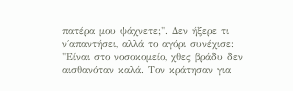πατέρα μου ψάχνετε;". Δεν ήξερε τι ν΄απαντήσει, αλλά το αγόρι συνέχισε: "Είναι στο νοσοκομείο, χθες βράδυ δεν αισθανόταν καλά. Τον κράτησαν για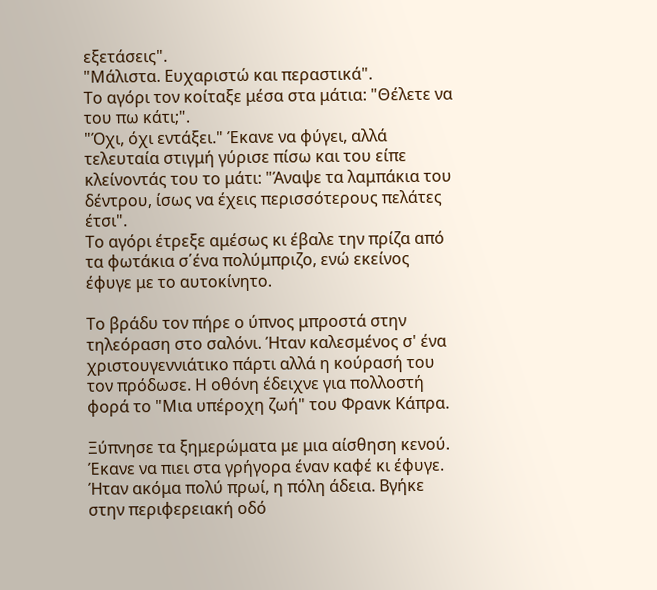εξετάσεις".
"Μάλιστα. Ευχαριστώ και περαστικά".
Το αγόρι τον κοίταξε μέσα στα μάτια: "Θέλετε να του πω κάτι;".
"Όχι, όχι εντάξει." Έκανε να φύγει, αλλά τελευταία στιγμή γύρισε πίσω και του είπε κλείνοντάς του το μάτι: "Άναψε τα λαμπάκια του δέντρου, ίσως να έχεις περισσότερους πελάτες έτσι".
Το αγόρι έτρεξε αμέσως κι έβαλε την πρίζα από τα φωτάκια σ΄ένα πολύμπριζο, ενώ εκείνος έφυγε με το αυτοκίνητο.

Το βράδυ τον πήρε ο ύπνος μπροστά στην τηλεόραση στο σαλόνι. Ήταν καλεσμένος σ' ένα χριστουγεννιάτικο πάρτι αλλά η κούρασή του τον πρόδωσε. Η οθόνη έδειχνε για πολλοστή φορά το "Μια υπέροχη ζωή" του Φρανκ Κάπρα.

Ξύπνησε τα ξημερώματα με μια αίσθηση κενού. Έκανε να πιει στα γρήγορα έναν καφέ κι έφυγε. Ήταν ακόμα πολύ πρωί, η πόλη άδεια. Βγήκε στην περιφερειακή οδό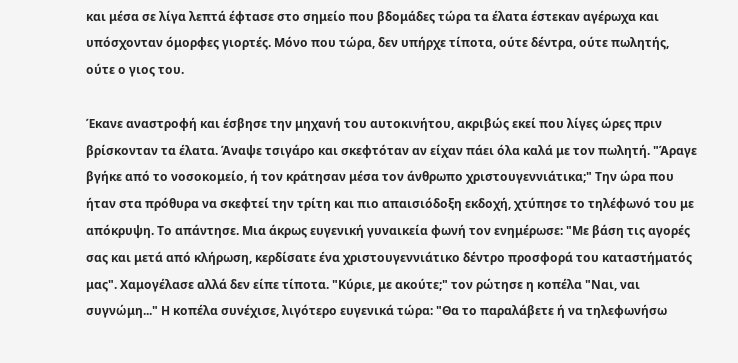και μέσα σε λίγα λεπτά έφτασε στο σημείο που βδομάδες τώρα τα έλατα έστεκαν αγέρωχα και υπόσχονταν όμορφες γιορτές. Μόνο που τώρα, δεν υπήρχε τίποτα, ούτε δέντρα, ούτε πωλητής, ούτε ο γιος του.

Έκανε αναστροφή και έσβησε την μηχανή του αυτοκινήτου, ακριβώς εκεί που λίγες ώρες πριν βρίσκονταν τα έλατα. Άναψε τσιγάρο και σκεφτόταν αν είχαν πάει όλα καλά με τον πωλητή. "Άραγε βγήκε από το νοσοκομείο, ή τον κράτησαν μέσα τον άνθρωπο χριστουγεννιάτικα;" Την ώρα που ήταν στα πρόθυρα να σκεφτεί την τρίτη και πιο απαισιόδοξη εκδοχή, χτύπησε το τηλέφωνό του με απόκρυψη. Το απάντησε. Μια άκρως ευγενική γυναικεία φωνή τον ενημέρωσε: "Με βάση τις αγορές σας και μετά από κλήρωση, κερδίσατε ένα χριστουγεννιάτικο δέντρο προσφορά του καταστήματός μας". Χαμογέλασε αλλά δεν είπε τίποτα. "Κύριε, με ακούτε;" τον ρώτησε η κοπέλα "Ναι, ναι συγνώμη..." Η κοπέλα συνέχισε, λιγότερο ευγενικά τώρα: "Θα το παραλάβετε ή να τηλεφωνήσω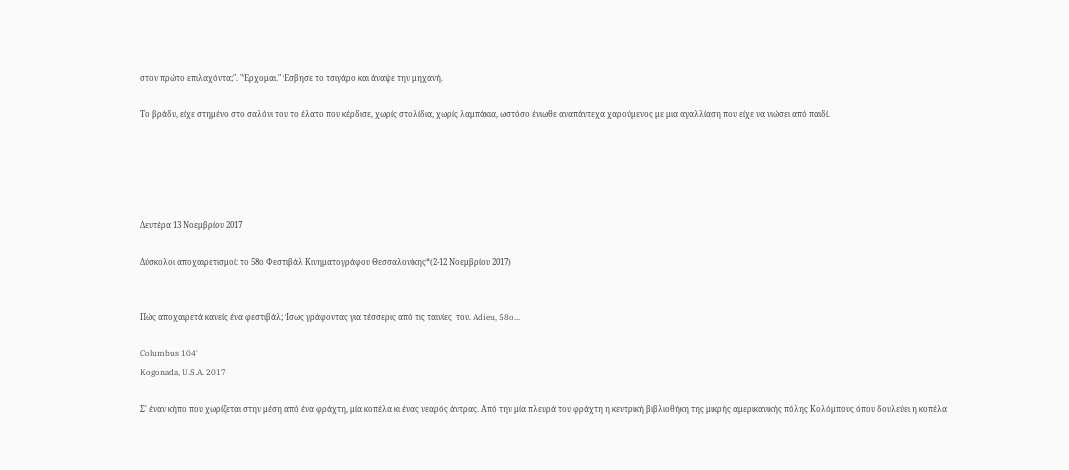στον πρώτο επιλαχόντα;". "Έρχομαι." Έσβησε το τσιγάρο και άναψε την μηχανή.

Το βράδυ, είχε στημένο στο σαλόνι του το έλατο που κέρδισε, χωρίς στολίδια, χωρίς λαμπάκια, ωστόσο ένιωθε αναπάντεχα χαρούμενος με μια αγαλλίαση που είχε να νιώσει από παιδί.





Δευτέρα 13 Νοεμβρίου 2017

Δύσκολοι αποχαιρετισμοί: το 58ο Φεστιβάλ Κινηματογράφου Θεσσαλονίκης*(2-12 Nοεμβρίου 2017)


Πώς αποχαιρετά κανείς ένα φεστιβάλ; Ίσως γράφοντας για τέσσερις από τις ταινίες  του. Adieu, 58o...

Columbus 104'
Kogonada, U.S.A. 2017

Σ' έναν κήπο που χωρίζεται στην μέση από ένα φράχτη, μία κοπέλα κι ένας νεαρός άντρας. Από την μία πλευρά του φράχτη η κεντρική βιβλιοθήκη της μικρής αμερικανικής πόλης Κολόμπους όπου δουλεύει η κοπέλα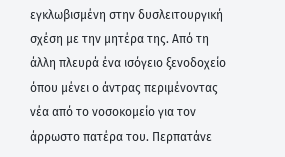εγκλωβισμένη στην δυσλειτουργική σχέση με την μητέρα της. Από τη άλλη πλευρά ένα ισόγειο ξενοδοχείο όπου μένει ο άντρας περιμένοντας νέα από το νοσοκομείο για τον άρρωστο πατέρα του. Περπατάνε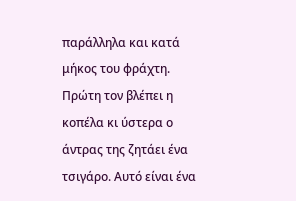παράλληλα και κατά μήκος του φράχτη. Πρώτη τον βλέπει η κοπέλα κι ύστερα ο άντρας της ζητάει ένα τσιγάρο. Αυτό είναι ένα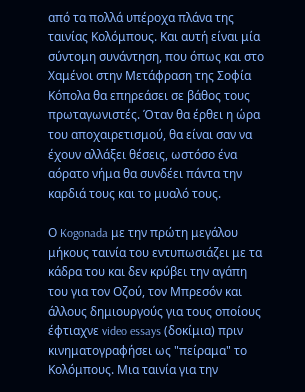από τα πολλά υπέροχα πλάνα της ταινίας Κολόμπους. Και αυτή είναι μία σύντομη συνάντηση, που όπως και στο Χαμένοι στην Μετάφραση της Σοφία Κόπολα θα επηρεάσει σε βάθος τους πρωταγωνιστές. Όταν θα έρθει η ώρα του αποχαιρετισμού, θα είναι σαν να έχουν αλλάξει θέσεις, ωστόσο ένα αόρατο νήμα θα συνδέει πάντα την καρδιά τους και το μυαλό τους.

Ο Kogonada με την πρώτη μεγάλου μήκους ταινία του εντυπωσιάζει με τα κάδρα του και δεν κρύβει την αγάπη του για τον Οζού, τον Μπρεσόν και άλλους δημιουργούς για τους οποίους έφτιαχνε video essays (δοκίμια) πριν κινηματογραφήσει ως "πείραμα" το Κολόμπους. Μια ταινία για την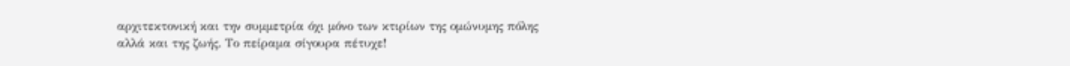αρχιτεκτονική και την συμμετρία όχι μόνο των κτιρίων της ομώνυμης πόλης αλλά και της ζωής. Το πείραμα σίγουρα πέτυχε!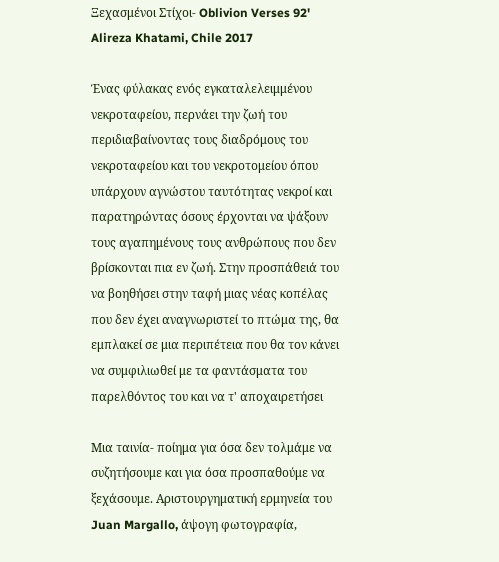Ξεχασμένοι Στίχοι- Oblivion Verses 92'
Alireza Khatami, Chile 2017

Ένας φύλακας ενός εγκαταλελειμμένου νεκροταφείου, περνάει την ζωή του περιδιαβαίνοντας τους διαδρόμους του νεκροταφείου και του νεκροτομείου όπου υπάρχουν αγνώστου ταυτότητας νεκροί και παρατηρώντας όσους έρχονται να ψάξουν τους αγαπημένους τους ανθρώπους που δεν βρίσκονται πια εν ζωή. Στην προσπάθειά του να βοηθήσει στην ταφή μιας νέας κοπέλας που δεν έχει αναγνωριστεί το πτώμα της, θα εμπλακεί σε μια περιπέτεια που θα τον κάνει να συμφιλιωθεί με τα φαντάσματα του παρελθόντος του και να τ' αποχαιρετήσει

Μια ταινία- ποίημα για όσα δεν τολμάμε να συζητήσουμε και για όσα προσπαθούμε να ξεχάσουμε. Αριστουργηματική ερμηνεία του Juan Margallo, άψογη φωτογραφία,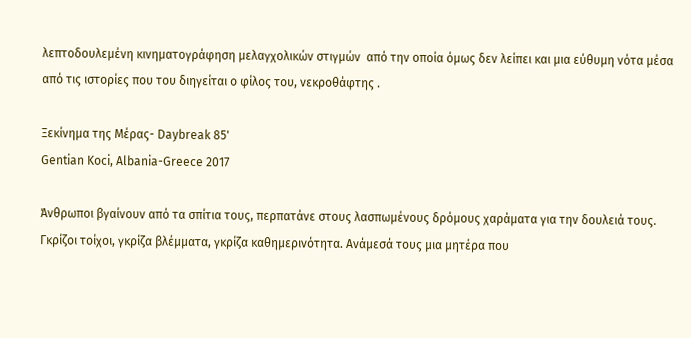λεπτοδουλεμένη κινηματογράφηση μελαγχολικών στιγμών  από την οποία όμως δεν λείπει και μια εύθυμη νότα μέσα από τις ιστορίες που του διηγείται ο φίλος του, νεκροθάφτης .

Ξεκίνημα της Μέρας- Daybreak 85'
Gentian Koci, Albania-Greece 2017

Άνθρωποι βγαίνουν από τα σπίτια τους, περπατάνε στους λασπωμένους δρόμους χαράματα για την δουλειά τους. Γκρίζοι τοίχοι, γκρίζα βλέμματα, γκρίζα καθημερινότητα. Ανάμεσά τους μια μητέρα που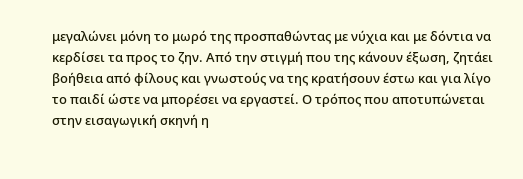μεγαλώνει μόνη το μωρό της προσπαθώντας με νύχια και με δόντια να κερδίσει τα προς το ζην. Από την στιγμή που της κάνουν έξωση, ζητάει βοήθεια από φίλους και γνωστούς να της κρατήσουν έστω και για λίγο το παιδί ώστε να μπορέσει να εργαστεί. Ο τρόπος που αποτυπώνεται στην εισαγωγική σκηνή η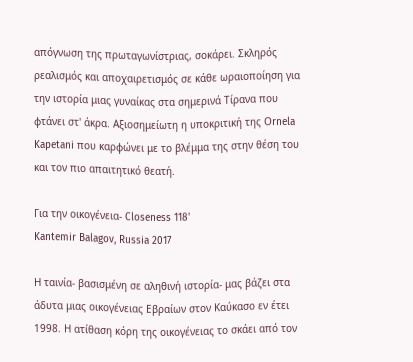απόγνωση της πρωταγωνίστριας, σοκάρει. Σκληρός ρεαλισμός και αποχαιρετισμός σε κάθε ωραιοποίηση για την ιστορία μιας γυναίκας στα σημερινά Τίρανα που φτάνει στ' άκρα. Αξιοσημείωτη η υποκριτική της Οrnela Kapetani που καρφώνει με το βλέμμα της στην θέση του και τον πιο απαιτητικό θεατή.

Για την οικογένεια- Closeness 118'
Kantemir Balagov, Russia 2017

Η ταινία- βασισμένη σε αληθινή ιστορία- μας βάζει στα άδυτα μιας οικογένειας Εβραίων στον Καύκασο εν έτει 1998. Η ατίθαση κόρη της οικογένειας το σκάει από τον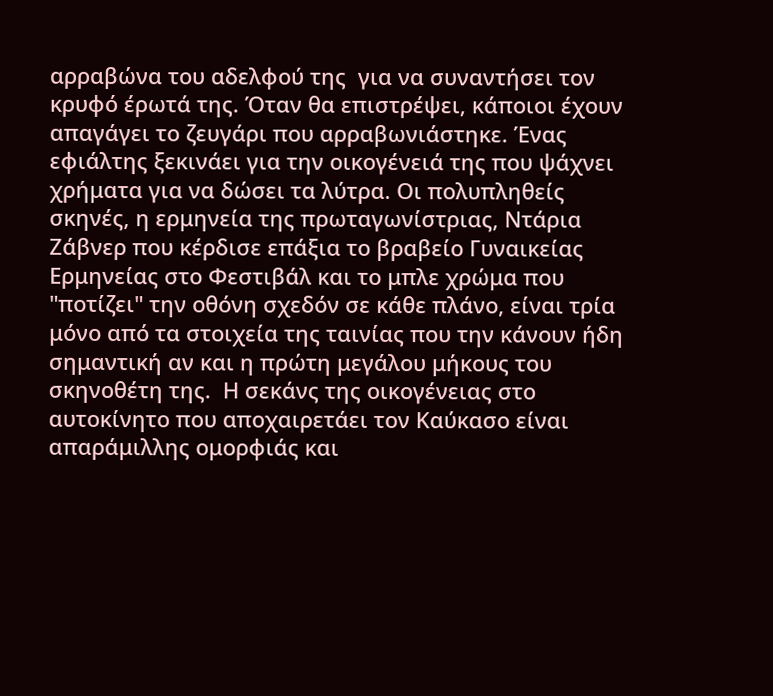αρραβώνα του αδελφού της  για να συναντήσει τον κρυφό έρωτά της. Όταν θα επιστρέψει, κάποιοι έχουν απαγάγει το ζευγάρι που αρραβωνιάστηκε. Ένας εφιάλτης ξεκινάει για την οικογένειά της που ψάχνει χρήματα για να δώσει τα λύτρα. Οι πολυπληθείς σκηνές, η ερμηνεία της πρωταγωνίστριας, Ντάρια Ζάβνερ που κέρδισε επάξια το βραβείο Γυναικείας Ερμηνείας στο Φεστιβάλ και το μπλε χρώμα που "ποτίζει" την οθόνη σχεδόν σε κάθε πλάνο, είναι τρία μόνο από τα στοιχεία της ταινίας που την κάνουν ήδη σημαντική αν και η πρώτη μεγάλου μήκους του σκηνοθέτη της.  Η σεκάνς της οικογένειας στο αυτοκίνητο που αποχαιρετάει τον Καύκασο είναι απαράμιλλης ομορφιάς και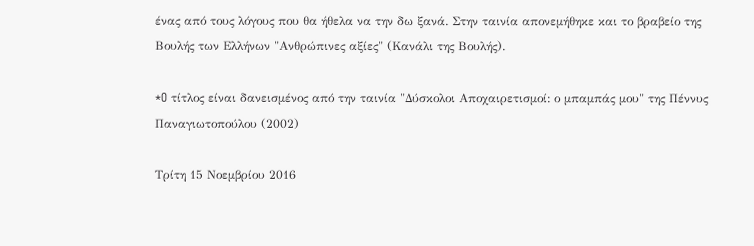ένας από τους λόγους που θα ήθελα να την δω ξανά. Στην ταινία απονεμήθηκε και το βραβείο της Βουλής των Ελλήνων "Ανθρώπινες αξίες" (Κανάλι της Βουλής).

*O τίτλος είναι δανεισμένος από την ταινία "Δύσκολοι Αποχαιρετισμοί: ο μπαμπάς μου" της Πέννυς Παναγιωτοπούλου (2002)

Τρίτη 15 Νοεμβρίου 2016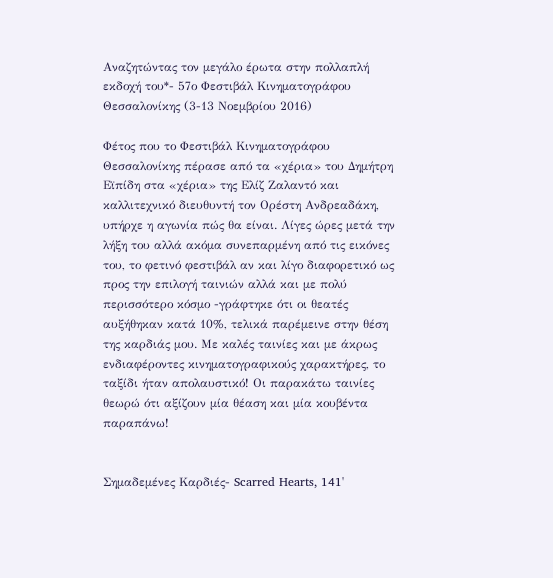Αναζητώντας τον μεγάλο έρωτα στην πολλαπλή εκδοχή του*- 57ο Φεστιβάλ Κινηματογράφου Θεσσαλονίκης (3-13 Νοεμβρίου 2016)

Φέτος που το Φεστιβάλ Κινηματογράφου Θεσσαλονίκης πέρασε από τα «χέρια» του Δημήτρη Εϊπίδη στα «χέρια» της Ελίζ Ζαλαντό και καλλιτεχνικό διευθυντή τον Ορέστη Ανδρεαδάκη, υπήρχε η αγωνία πώς θα είναι. Λίγες ώρες μετά την λήξη του αλλά ακόμα συνεπαρμένη από τις εικόνες του, το φετινό φεστιβάλ αν και λίγο διαφορετικό ως προς την επιλογή ταινιών αλλά και με πολύ περισσότερο κόσμο -γράφτηκε ότι οι θεατές αυξήθηκαν κατά 10%, τελικά παρέμεινε στην θέση της καρδιάς μου. Με καλές ταινίες και με άκρως ενδιαφέροντες κινηματογραφικούς χαρακτήρες, το ταξίδι ήταν απολαυστικό! Οι παρακάτω ταινίες θεωρώ ότι αξίζουν μία θέαση και μία κουβέντα παραπάνω!


Σημαδεμένες Καρδιές- Scarred Hearts, 141'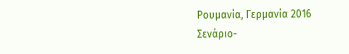Ρουμανία, Γερμανία 2016
Σενάριο-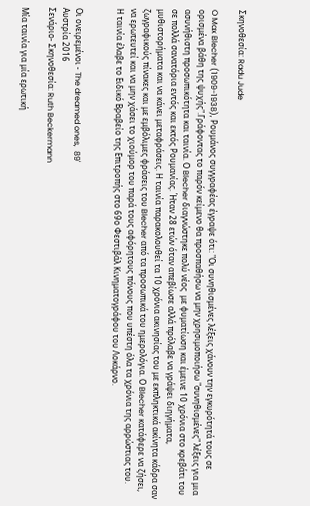Σκηνοθεσία: Radu Jude

O Max Blecher (1909-1938), Ρουμάνος συγγραφέας έγραψε ότι: "Οι συνηθισμένες λέξεις χάνουν την εγκυρότητά τους σε ορισμένα βάθη της ψυχής".Γράφοντας το παρόν κείμενο θα προσπαθήσω να μην χρησιμοποιήσω "συνηθισμένες" λέξεις για μια ασυνήθιστη προσωπικότητα και ταινία. Ο Blecher διαγνώστηκε πολύ νέος  με φυματίωση και έμεινε 10 χρόνια στο κρεβάτι του σε πολλά σανατόρια εντός και εκτός Ρουμανίας. Ήταν 28 ετών όταν απεβίωσε αλλά πρόλαβε να γράψει διηγήματα, μυθιστορήματα και να κάνει μεταφράσεις. Η ταινία παρακολουθεί τα 10 χρόνια ακινησίας του με εκπληκτικά ακίνητα κάδρα σαν ζωγραφικούς πίνακες και με εμβόλιμες φράσεις του Blecher από τα προσωπικά του ημερολόγια. Ο Blecher κατάφερε να ζήσει, να ερωτευτεί και να μην χάσει το χιούμορ του παρά τους αφόρητους πόνους που υπέστη όλα τα χρόνια της αρρώστιας του.
Η ταινία έλαβε το Ειδικό Βραβείο της Επιτροπής στο 69ο Φεστιβάλ Κινηματογράφου του Λοκάρνο.


Οι ονειρεμένοι - The dreamed ones,  89'
Aυστρία 2016
Σενάριο- Σκηνοθεσία: Ruth Beckermann

Μία ταινία για μία ερωτική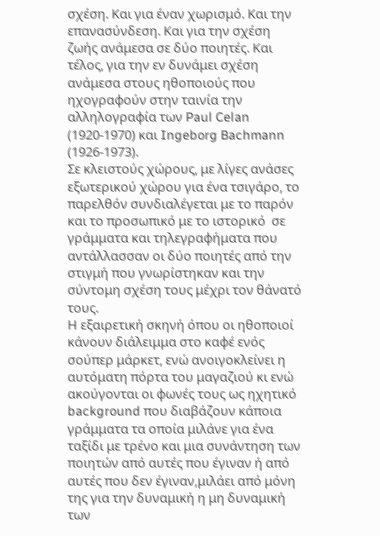σχέση. Και για έναν χωρισμό. Και την επανασύνδεση. Και για την σχέση ζωής ανάμεσα σε δύο ποιητές. Και τέλος, για την εν δυνάμει σχέση ανάμεσα στους ηθοποιούς που ηχογραφούν στην ταινία την αλληλογραφία των Paul Celan (1920-1970) και Ingeborg Bachmann (1926-1973).
Σε κλειστούς χώρους, με λίγες ανάσες εξωτερικού χώρου για ένα τσιγάρο, το παρελθόν συνδιαλέγεται με το παρόν και το προσωπικό με το ιστορικό  σε γράμματα και τηλεγραφήματα που αντάλλασσαν οι δύο ποιητές από την στιγμή που γνωρίστηκαν και την σύντομη σχέση τους μέχρι τον θάνατό τους.
Η εξαιρετική σκηνή όπου οι ηθοποιοί κάνουν διάλειμμα στο καφέ ενός σούπερ μάρκετ, ενώ ανοιγοκλείνει η αυτόματη πόρτα του μαγαζιού κι ενώ ακούγονται οι φωνές τους ως ηχητικό background που διαβάζουν κάποια γράμματα τα οποία μιλάνε για ένα ταξίδι με τρένο και μια συνάντηση των ποιητών από αυτές που έγιναν ή από αυτές που δεν έγιναν,μιλάει από μόνη της για την δυναμική η μη δυναμική των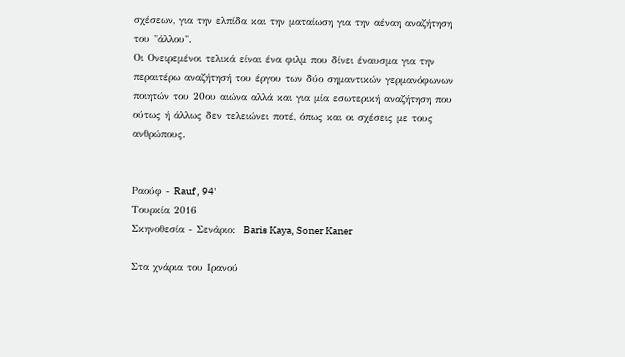σχέσεων, για την ελπίδα και την ματαίωση για την αέναη αναζήτηση του "άλλου".
Οι Ονειρεμένοι τελικά είναι ένα φιλμ που δίνει έναυσμα για την περαιτέρω αναζήτησή του έργου των δύο σημαντικών γερμανόφωνων ποιητών του 20ου αιώνα αλλά και για μία εσωτερική αναζήτηση που ούτως ή άλλως δεν τελειώνει ποτέ, όπως και οι σχέσεις με τους ανθρώπους.


Ραούφ - Rauf , 94'
Tουρκία 2016
Σκηνοθεσία - Σενάριο:  Baris Kaya, Soner Kaner

Στα χνάρια του Iρανού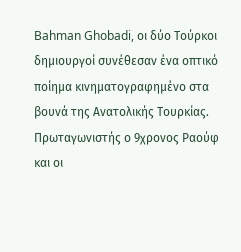Bahman Ghobadi, οι δύο Τούρκοι δημιουργοί συνέθεσαν ένα οπτικό ποίημα κινηματογραφημένο στα βουνά της Ανατολικής Τουρκίας. Πρωταγωνιστής ο 9χρονος Ραούφ και οι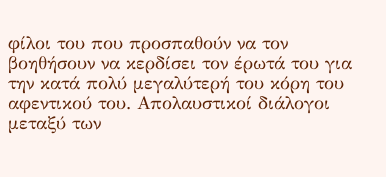φίλοι του που προσπαθούν να τον βοηθήσουν να κερδίσει τον έρωτά του για την κατά πολύ μεγαλύτερή του κόρη του αφεντικού του. Απολαυστικοί διάλογοι μεταξύ των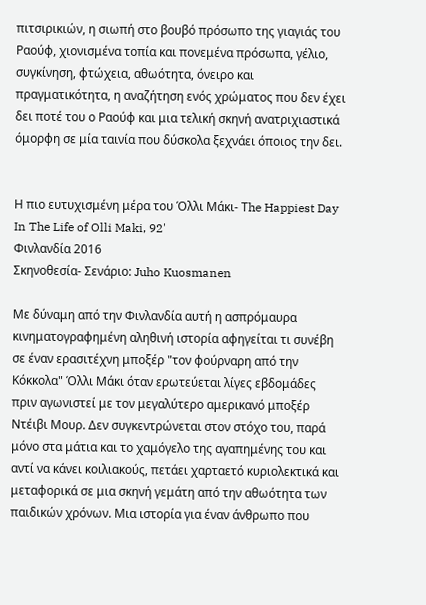πιτσιρικιών, η σιωπή στο βουβό πρόσωπο της γιαγιάς του Ραούφ, χιονισμένα τοπία και πονεμένα πρόσωπα, γέλιο, συγκίνηση, φτώχεια, αθωότητα, όνειρο και πραγματικότητα, η αναζήτηση ενός χρώματος που δεν έχει δει ποτέ του ο Ραούφ και μια τελική σκηνή ανατριχιαστικά όμορφη σε μία ταινία που δύσκολα ξεχνάει όποιος την δει.


Η πιο ευτυχισμένη μέρα του Όλλι Μάκι- Τhe Happiest Day In The Life of Olli Maki, 92'
Φινλανδία 2016
Σκηνοθεσία- Σενάριο: Juho Kuosmanen

Με δύναμη από την Φινλανδία αυτή η ασπρόμαυρα κινηματογραφημένη αληθινή ιστορία αφηγείται τι συνέβη σε έναν ερασιτέχνη μποξέρ "τον φούρναρη από την Κόκκολα" Όλλι Μάκι όταν ερωτεύεται λίγες εβδομάδες πριν αγωνιστεί με τον μεγαλύτερο αμερικανό μποξέρ Ντέιβι Μουρ. Δεν συγκεντρώνεται στον στόχο του, παρά μόνο στα μάτια και το χαμόγελο της αγαπημένης του και αντί να κάνει κοιλιακούς, πετάει χαρταετό κυριολεκτικά και μεταφορικά σε μια σκηνή γεμάτη από την αθωότητα των παιδικών χρόνων. Mια ιστορία για έναν άνθρωπο που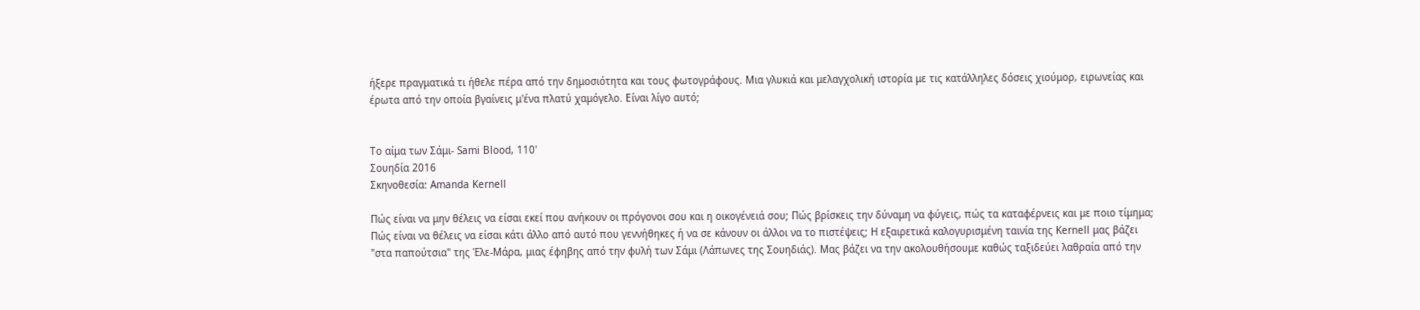ήξερε πραγματικά τι ήθελε πέρα από την δημοσιότητα και τους φωτογράφους. Μια γλυκιά και μελαγχολική ιστορία με τις κατάλληλες δόσεις χιούμορ, ειρωνείας και έρωτα από την οποία βγαίνεις μ'ένα πλατύ χαμόγελο. Είναι λίγο αυτό;


Το αίμα των Σάμι- Sami Blood, 110'
Σουηδία 2016
Σκηνοθεσία: Amanda Kernell

Πώς είναι να μην θέλεις να είσαι εκεί που ανήκουν οι πρόγονοι σου και η οικογένειά σου; Πώς βρίσκεις την δύναμη να φύγεις, πώς τα καταφέρνεις και με ποιο τίμημα; Πώς είναι να θέλεις να είσαι κάτι άλλο από αυτό που γεννήθηκες ή να σε κάνουν οι άλλοι να το πιστέψεις; Η εξαιρετικά καλογυρισμένη ταινία της Kernell μας βάζει "στα παπούτσια" της Έλε-Μάρα, μιας έφηβης από την φυλή των Σάμι (Λάπωνες της Σουηδιάς). Μας βάζει να την ακολουθήσουμε καθώς ταξιδεύει λαθραία από την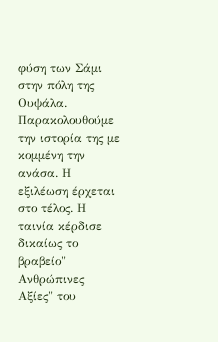φύση των Σάμι στην πόλη της Ουψάλα. Παρακολουθούμε την ιστορία της με κομμένη την ανάσα. Η εξιλέωση έρχεται στο τέλος. Η ταινία κέρδισε δικαίως το βραβείο" Ανθρώπινες Αξίες" του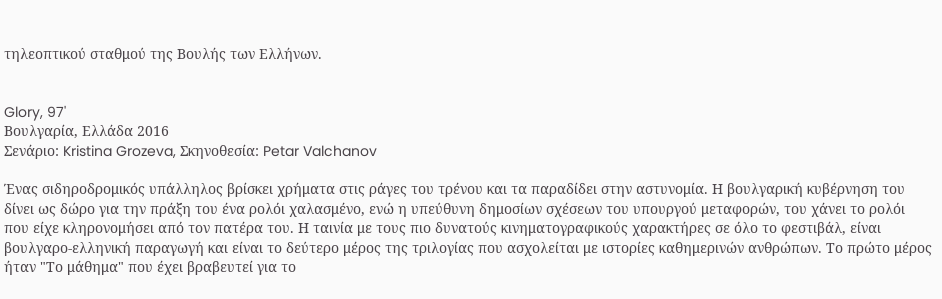τηλεοπτικού σταθμού της Βουλής των Ελλήνων.


Glory, 97'
Boυλγαρία, Ελλάδα 2016
Σενάριο: Kristina Grozeva, Σκηνοθεσία: Petar Valchanov

Ένας σιδηροδρομικός υπάλληλος βρίσκει χρήματα στις ράγες του τρένου και τα παραδίδει στην αστυνομία. Η βουλγαρική κυβέρνηση του δίνει ως δώρο για την πράξη του ένα ρολόι χαλασμένο, ενώ η υπεύθυνη δημοσίων σχέσεων του υπουργού μεταφορών, του χάνει το ρολόι που είχε κληρονομήσει από τον πατέρα του. Η ταινία με τους πιο δυνατούς κινηματογραφικούς χαρακτήρες σε όλο το φεστιβάλ, είναι βουλγαρο-ελληνική παραγωγή και είναι το δεύτερο μέρος της τριλογίας που ασχολείται με ιστορίες καθημερινών ανθρώπων. Το πρώτο μέρος ήταν "Το μάθημα" που έχει βραβευτεί για το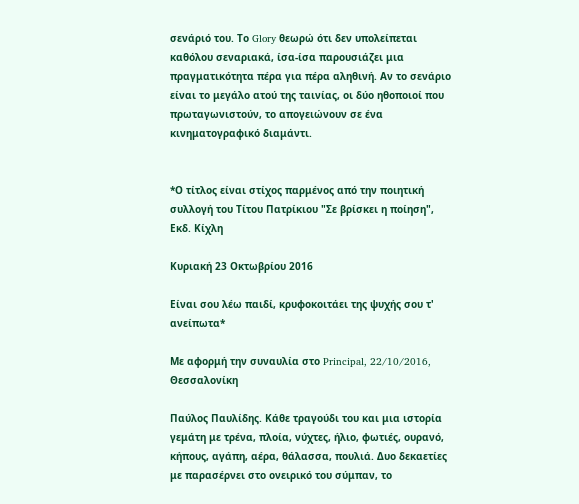σενάριό του. Το Glory θεωρώ ότι δεν υπολείπεται καθόλου σεναριακά, ίσα-ίσα παρουσιάζει μια πραγματικότητα πέρα για πέρα αληθινή. Αν το σενάριο είναι το μεγάλο ατού της ταινίας, οι δύο ηθοποιοί που πρωταγωνιστούν, το απογειώνουν σε ένα κινηματογραφικό διαμάντι.


*Ο τίτλος είναι στίχος παρμένος από την ποιητική συλλογή του Τίτου Πατρίκιου "Σε βρίσκει η ποίηση", Εκδ. Κίχλη

Κυριακή 23 Οκτωβρίου 2016

Είναι σου λέω παιδί, κρυφοκοιτάει της ψυχής σου τ' ανείπωτα*

Με αφορμή την συναυλία στο Principal, 22/10/2016, Θεσσαλονίκη

Παύλος Παυλίδης. Κάθε τραγούδι του και μια ιστορία γεμάτη με τρένα, πλοία, νύχτες, ήλιο, φωτιές, ουρανό, κήπους, αγάπη, αέρα, θάλασσα, πουλιά. Δυο δεκαετίες με παρασέρνει στο ονειρικό του σύμπαν, το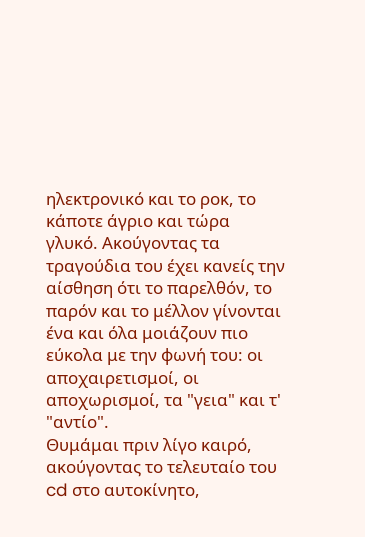ηλεκτρονικό και το ροκ, το κάποτε άγριο και τώρα γλυκό. Ακούγοντας τα τραγούδια του έχει κανείς την αίσθηση ότι το παρελθόν, το παρόν και το μέλλον γίνονται ένα και όλα μοιάζουν πιο εύκολα με την φωνή του: οι αποχαιρετισμοί, οι αποχωρισμοί, τα "γεια" και τ' "αντίο".
Θυμάμαι πριν λίγο καιρό, ακούγοντας το τελευταίο του cd στο αυτοκίνητο,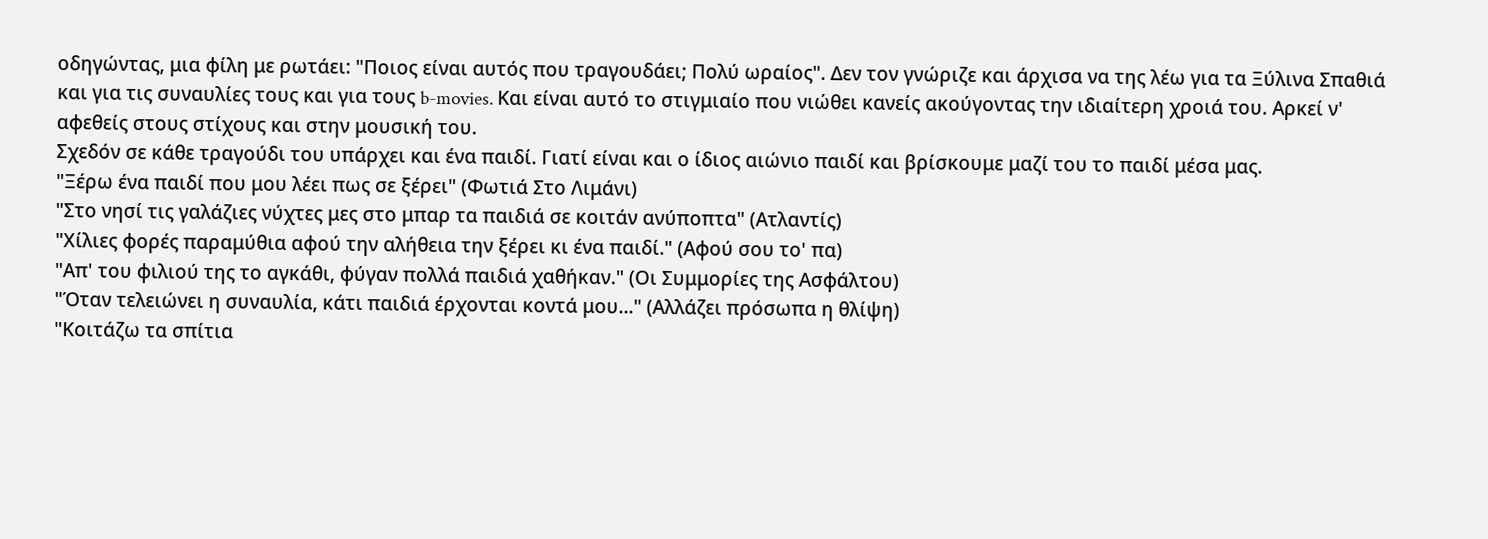οδηγώντας, μια φίλη με ρωτάει: "Ποιος είναι αυτός που τραγουδάει; Πολύ ωραίος". Δεν τον γνώριζε και άρχισα να της λέω για τα Ξύλινα Σπαθιά και για τις συναυλίες τους και για τους b-movies. Και είναι αυτό το στιγμιαίο που νιώθει κανείς ακούγοντας την ιδιαίτερη χροιά του. Αρκεί ν' αφεθείς στους στίχους και στην μουσική του.
Σχεδόν σε κάθε τραγούδι του υπάρχει και ένα παιδί. Γιατί είναι και ο ίδιος αιώνιο παιδί και βρίσκουμε μαζί του το παιδί μέσα μας.
"Ξέρω ένα παιδί που μου λέει πως σε ξέρει" (Φωτιά Στο Λιμάνι)
"Στο νησί τις γαλάζιες νύχτες μες στο μπαρ τα παιδιά σε κοιτάν ανύποπτα" (Ατλαντίς)
"Χίλιες φορές παραμύθια αφού την αλήθεια την ξέρει κι ένα παιδί." (Αφού σου το' πα)
"Απ' του φιλιού της το αγκάθι, φύγαν πολλά παιδιά χαθήκαν." (Οι Συμμορίες της Ασφάλτου)
"Όταν τελειώνει η συναυλία, κάτι παιδιά έρχονται κοντά μου..." (Αλλάζει πρόσωπα η θλίψη)
"Κοιτάζω τα σπίτια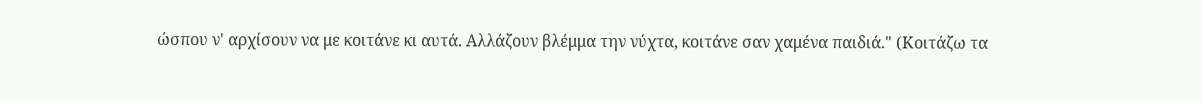ώσπου ν' αρχίσουν να με κοιτάνε κι αυτά. Αλλάζουν βλέμμα την νύχτα, κοιτάνε σαν χαμένα παιδιά." (Κοιτάζω τα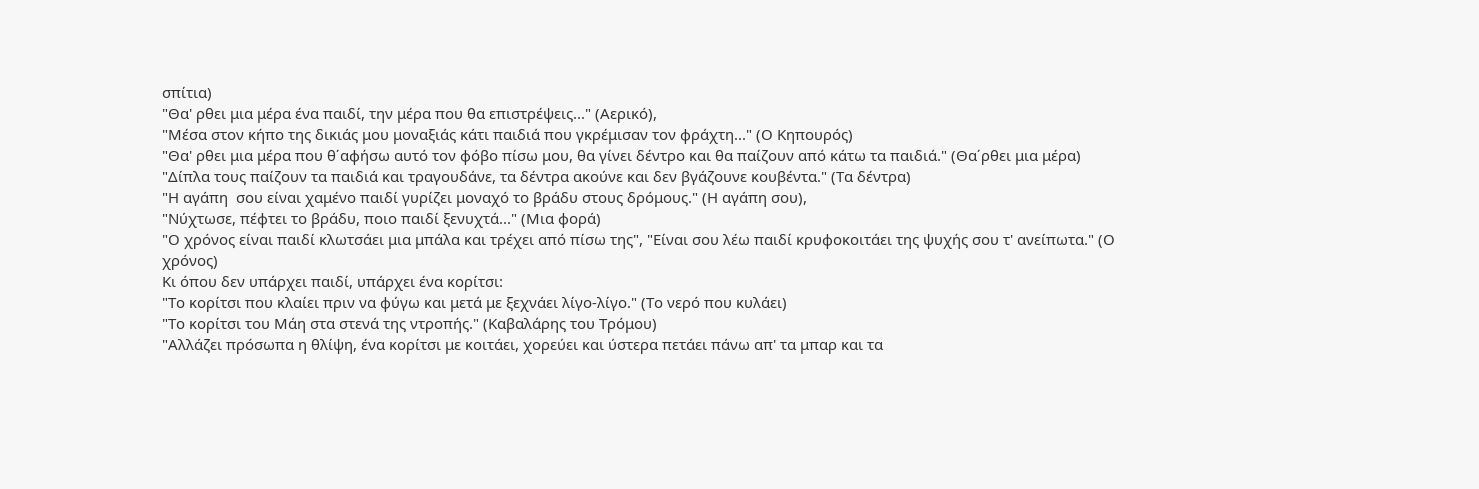σπίτια)
"Θα' ρθει μια μέρα ένα παιδί, την μέρα που θα επιστρέψεις..." (Αερικό),
"Μέσα στον κήπο της δικιάς μου μοναξιάς κάτι παιδιά που γκρέμισαν τον φράχτη..." (Ο Κηπουρός)
"Θα' ρθει μια μέρα που θ΄αφήσω αυτό τον φόβο πίσω μου, θα γίνει δέντρο και θα παίζουν από κάτω τα παιδιά." (Θα΄ρθει μια μέρα)
"Δίπλα τους παίζουν τα παιδιά και τραγουδάνε, τα δέντρα ακούνε και δεν βγάζουνε κουβέντα." (Τα δέντρα)
"Η αγάπη  σου είναι χαμένο παιδί γυρίζει μοναχό το βράδυ στους δρόμους." (Η αγάπη σου),
"Νύχτωσε, πέφτει το βράδυ, ποιο παιδί ξενυχτά..." (Μια φορά)
"Ο χρόνος είναι παιδί κλωτσάει μια μπάλα και τρέχει από πίσω της", "Είναι σου λέω παιδί κρυφοκοιτάει της ψυχής σου τ' ανείπωτα." (Ο χρόνος)
Κι όπου δεν υπάρχει παιδί, υπάρχει ένα κορίτσι:
"Το κορίτσι που κλαίει πριν να φύγω και μετά με ξεχνάει λίγο-λίγο." (Το νερό που κυλάει)
"Το κορίτσι του Μάη στα στενά της ντροπής." (Καβαλάρης του Τρόμου)
"Αλλάζει πρόσωπα η θλίψη, ένα κορίτσι με κοιτάει, χορεύει και ύστερα πετάει πάνω απ' τα μπαρ και τα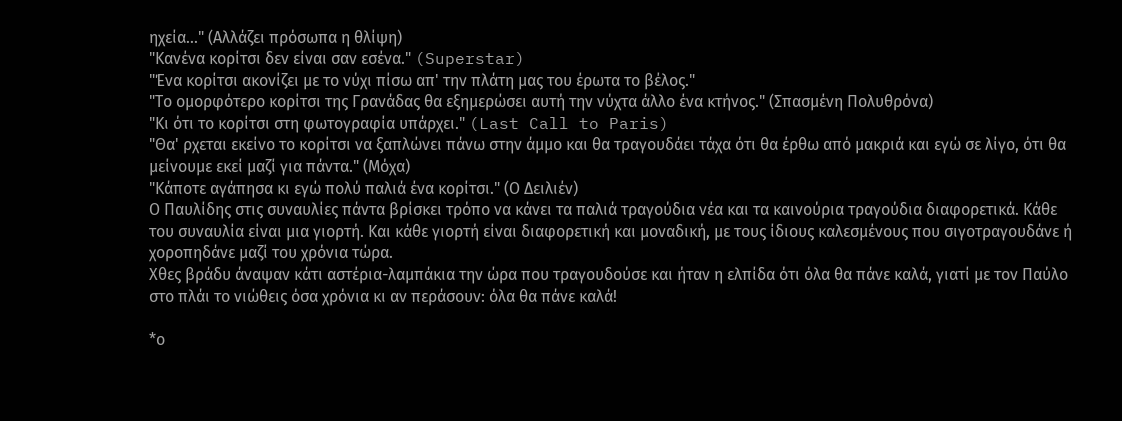ηχεία..." (Αλλάζει πρόσωπα η θλίψη)
"Κανένα κορίτσι δεν είναι σαν εσένα." (Superstar)
"Ένα κορίτσι ακονίζει με το νύχι πίσω απ' την πλάτη μας του έρωτα το βέλος."
"Το ομορφότερο κορίτσι της Γρανάδας θα εξημερώσει αυτή την νύχτα άλλο ένα κτήνος." (Σπασμένη Πολυθρόνα)
"Κι ότι το κορίτσι στη φωτογραφία υπάρχει." (Last Call to Paris)
"Θα' ρχεται εκείνο το κορίτσι να ξαπλώνει πάνω στην άμμο και θα τραγουδάει τάχα ότι θα έρθω από μακριά και εγώ σε λίγο, ότι θα μείνουμε εκεί μαζί για πάντα." (Μόχα)
"Κάποτε αγάπησα κι εγώ πολύ παλιά ένα κορίτσι." (Ο Δειλιέν)
Ο Παυλίδης στις συναυλίες πάντα βρίσκει τρόπο να κάνει τα παλιά τραγούδια νέα και τα καινούρια τραγούδια διαφορετικά. Κάθε του συναυλία είναι μια γιορτή. Kαι κάθε γιορτή είναι διαφορετική και μοναδική, με τους ίδιους καλεσμένους που σιγοτραγουδάνε ή χοροπηδάνε μαζί του χρόνια τώρα.
Χθες βράδυ άναψαν κάτι αστέρια-λαμπάκια την ώρα που τραγουδούσε και ήταν η ελπίδα ότι όλα θα πάνε καλά, γιατί με τον Παύλο στο πλάι το νιώθεις όσα χρόνια κι αν περάσουν: όλα θα πάνε καλά!

*ο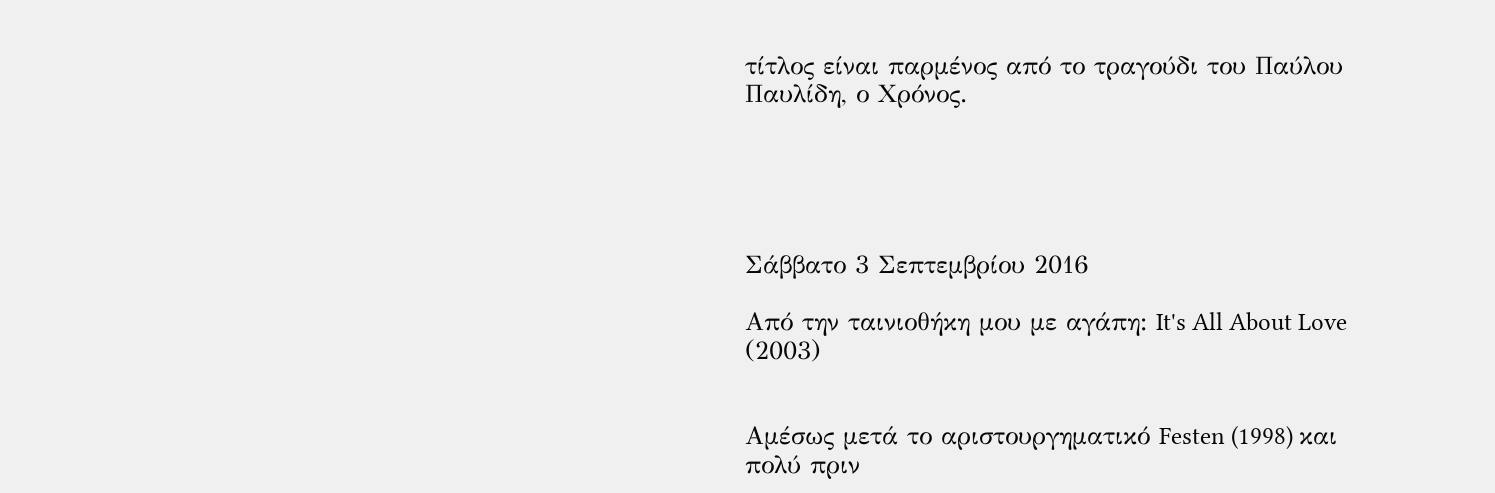τίτλος είναι παρμένος από το τραγούδι του Παύλου Παυλίδη, ο Χρόνος.





Σάββατο 3 Σεπτεμβρίου 2016

Από την ταινιοθήκη μου με αγάπη: It's All About Love (2003)


Αμέσως μετά το αριστουργηματικό Festen (1998) και πολύ πριν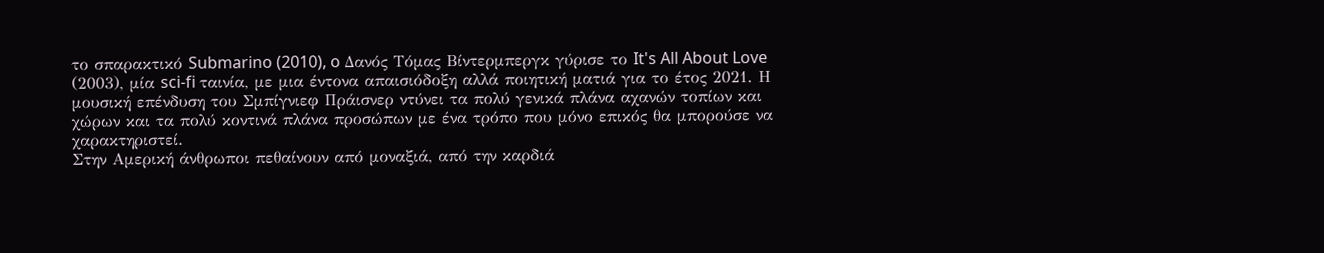το σπαρακτικό Submarino (2010), o Δανός Τόμας Βίντερμπεργκ γύρισε το It's All About Love (2003), μία sci-fi ταινία, με μια έντονα απαισιόδοξη αλλά ποιητική ματιά για το έτος 2021. Η μουσική επένδυση του Σμπίγνιεφ Πράισνερ ντύνει τα πολύ γενικά πλάνα αχανών τοπίων και χώρων και τα πολύ κοντινά πλάνα προσώπων με ένα τρόπο που μόνο επικός θα μπορούσε να χαρακτηριστεί.
Στην Αμερική άνθρωποι πεθαίνουν από μοναξιά, από την καρδιά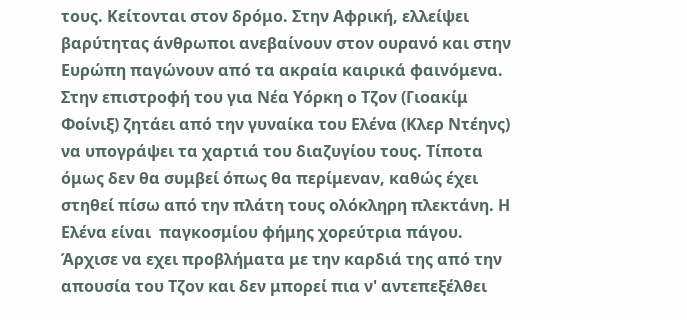τους. Κείτονται στον δρόμο. Στην Αφρική, ελλείψει βαρύτητας άνθρωποι ανεβαίνουν στον ουρανό και στην Ευρώπη παγώνουν από τα ακραία καιρικά φαινόμενα.
Στην επιστροφή του για Νέα Υόρκη ο Τζον (Γιοακίμ Φοίνιξ) ζητάει από την γυναίκα του Ελένα (Κλερ Ντέηνς) να υπογράψει τα χαρτιά του διαζυγίου τους. Τίποτα όμως δεν θα συμβεί όπως θα περίμεναν, καθώς έχει στηθεί πίσω από την πλάτη τους ολόκληρη πλεκτάνη. Η Ελένα είναι  παγκοσμίου φήμης χορεύτρια πάγου. Άρχισε να εχει προβλήματα με την καρδιά της από την απουσία του Τζον και δεν μπορεί πια ν' αντεπεξέλθει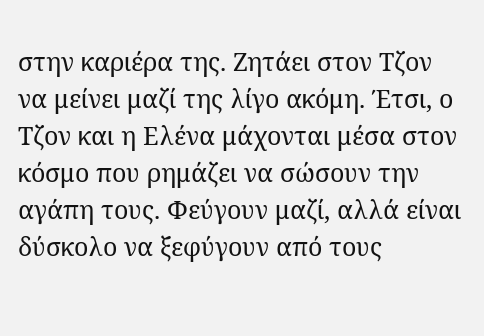στην καριέρα της. Ζητάει στον Τζον να μείνει μαζί της λίγο ακόμη. Έτσι, ο Τζον και η Ελένα μάχονται μέσα στον κόσμο που ρημάζει να σώσουν την αγάπη τους. Φεύγουν μαζί, αλλά είναι δύσκολο να ξεφύγουν από τους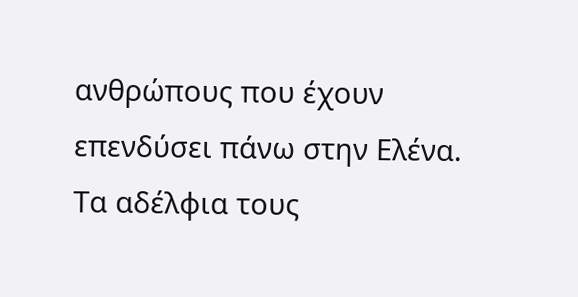ανθρώπους που έχουν επενδύσει πάνω στην Ελένα.
Τα αδέλφια τους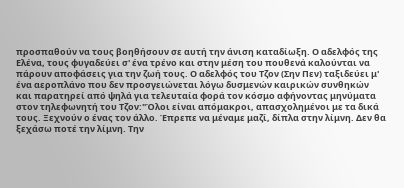προσπαθούν να τους βοηθήσουν σε αυτή την άνιση καταδίωξη. Ο αδελφός της Ελένα, τους φυγαδεύει σ' ένα τρένο και στην μέση του πουθενά καλούνται να πάρουν αποφάσεις για την ζωή τους. Ο αδελφός του Τζον (Σην Πεν) ταξιδεύει μ' ένα αεροπλάνο που δεν προσγειώνεται λόγω δυσμενών καιρικών συνθηκών και παρατηρεί από ψηλά για τελευταία φορά τον κόσμο αφήνοντας μηνύματα στον τηλεφωνητή του Τζον:"Όλοι είναι απόμακροι, απασχολημένοι με τα δικά τους. Ξεχνούν ο ένας τον άλλο. Έπρεπε να μέναμε μαζί, δίπλα στην λίμνη. Δεν θα ξεχάσω ποτέ την λίμνη. Την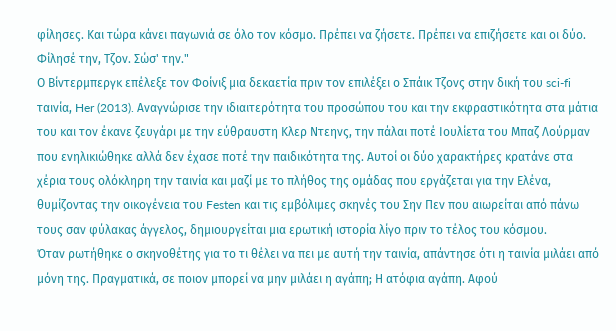φίλησες. Και τώρα κάνει παγωνιά σε όλο τον κόσμο. Πρέπει να ζήσετε. Πρέπει να επιζήσετε και οι δύο. Φίλησέ την, Τζον. Σώσ' την."
Ο Βίντερμπεργκ επέλεξε τον Φοίνιξ μια δεκαετία πριν τον επιλέξει ο Σπάικ Τζονς στην δική του sci-fi ταινία, Her (2013). Αναγνώρισε την ιδιαιτερότητα του προσώπου του και την εκφραστικότητα στα μάτια του και τον έκανε ζευγάρι με την εύθραυστη Κλερ Ντεηνς, την πάλαι ποτέ Ιουλίετα του Μπαζ Λούρμαν που ενηλικιώθηκε αλλά δεν έχασε ποτέ την παιδικότητα της. Αυτοί οι δύο χαρακτήρες κρατάνε στα χέρια τους ολόκληρη την ταινία και μαζί με το πλήθος της ομάδας που εργάζεται για την Ελένα, θυμίζοντας την οικογένεια του Festen και τις εμβόλιμες σκηνές του Σην Πεν που αιωρείται από πάνω τους σαν φύλακας άγγελος, δημιουργείται μια ερωτική ιστορία λίγο πριν το τέλος του κόσμου.
Όταν ρωτήθηκε ο σκηνοθέτης για το τι θέλει να πει με αυτή την ταινία, απάντησε ότι η ταινία μιλάει από μόνη της. Πραγματικά, σε ποιον μπορεί να μην μιλάει η αγάπη; Η ατόφια αγάπη. Αφού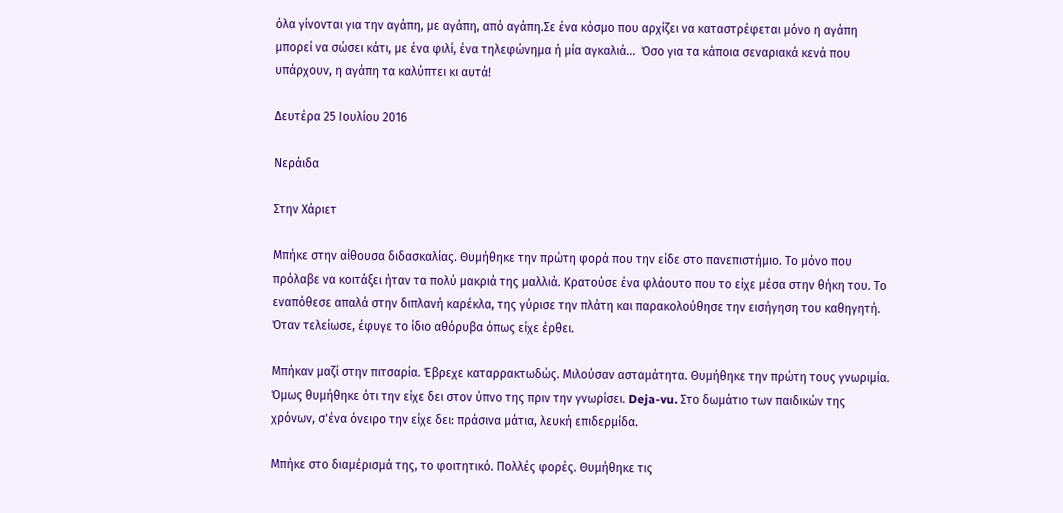όλα γίνονται για την αγάπη, με αγάπη, από αγάπη.Σε ένα κόσμο που αρχίζει να καταστρέφεται μόνο η αγάπη μπορεί να σώσει κάτι, με ένα φιλί, ένα τηλεφώνημα ή μία αγκαλιά...  Όσο για τα κάποια σεναριακά κενά που υπάρχουν, η αγάπη τα καλύπτει κι αυτά!

Δευτέρα 25 Ιουλίου 2016

Νεράιδα

Στην Χάριετ

Μπήκε στην αίθουσα διδασκαλίας. Θυμήθηκε την πρώτη φορά που την είδε στο πανεπιστήμιο. Το μόνο που πρόλαβε να κοιτάξει ήταν τα πολύ μακριά της μαλλιά. Κρατούσε ένα φλάουτο που το είχε μέσα στην θήκη του. Το εναπόθεσε απαλά στην διπλανή καρέκλα, της γύρισε την πλάτη και παρακολούθησε την εισήγηση του καθηγητή. Όταν τελείωσε, έφυγε το ίδιο αθόρυβα όπως είχε έρθει.

Μπήκαν μαζί στην πιτσαρία. Έβρεχε καταρρακτωδώς. Μιλούσαν ασταμάτητα. Θυμήθηκε την πρώτη τους γνωριμία. Όμως θυμήθηκε ότι την είχε δει στον ύπνο της πριν την γνωρίσει. Deja-vu. Στο δωμάτιο των παιδικών της χρόνων, σ'ένα όνειρο την είχε δει: πράσινα μάτια, λευκή επιδερμίδα.

Μπήκε στο διαμέρισμά της, το φοιτητικό. Πολλές φορές. Θυμήθηκε τις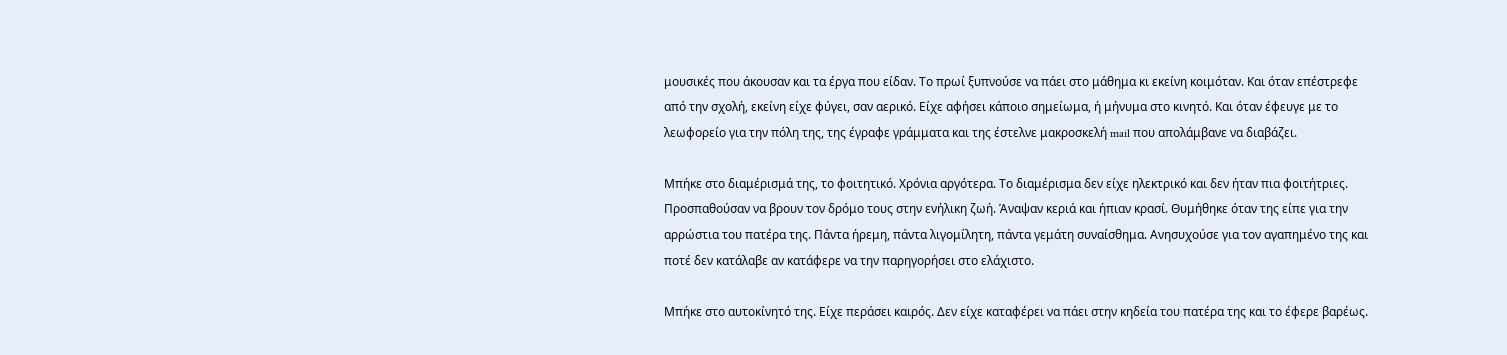μουσικές που άκουσαν και τα έργα που είδαν. Το πρωί ξυπνούσε να πάει στο μάθημα κι εκείνη κοιμόταν. Και όταν επέστρεφε από την σχολή, εκείνη είχε φύγει, σαν αερικό. Είχε αφήσει κάποιο σημείωμα, ή μήνυμα στο κινητό. Και όταν έφευγε με το λεωφορείο για την πόλη της, της έγραφε γράμματα και της έστελνε μακροσκελή mail που απολάμβανε να διαβάζει.

Μπήκε στο διαμέρισμά της, το φοιτητικό. Χρόνια αργότερα. Το διαμέρισμα δεν είχε ηλεκτρικό και δεν ήταν πια φοιτήτριες. Προσπαθούσαν να βρουν τον δρόμο τους στην ενήλικη ζωή. Άναψαν κεριά και ήπιαν κρασί. Θυμήθηκε όταν της είπε για την αρρώστια του πατέρα της. Πάντα ήρεμη, πάντα λιγομίλητη, πάντα γεμάτη συναίσθημα. Ανησυχούσε για τον αγαπημένο της και ποτέ δεν κατάλαβε αν κατάφερε να την παρηγορήσει στο ελάχιστο.

Μπήκε στο αυτοκίνητό της. Είχε περάσει καιρός. Δεν είχε καταφέρει να πάει στην κηδεία του πατέρα της και το έφερε βαρέως.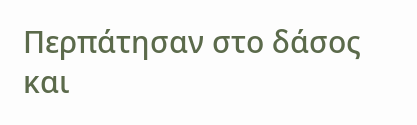Περπάτησαν στο δάσος και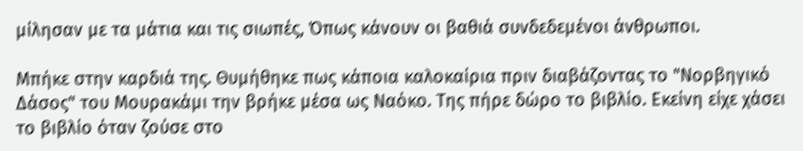μίλησαν με τα μάτια και τις σιωπές, Όπως κάνουν οι βαθιά συνδεδεμένοι άνθρωποι.

Μπήκε στην καρδιά της. Θυμήθηκε πως κάποια καλοκαίρια πριν διαβάζοντας το "Νορβηγικό Δάσος" του Μουρακάμι την βρήκε μέσα ως Ναόκο. Της πήρε δώρο το βιβλίο. Εκείνη είχε χάσει το βιβλίο όταν ζούσε στο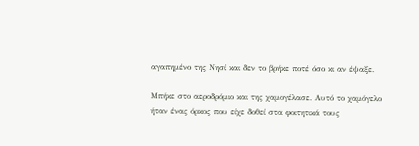αγαπημένο της Νησί και δεν το βρήκε ποτέ όσο κι αν έψαξε.

Μπήκε στο αεροδρόμιο και της χαμογέλασε. Αυτό το χαμόγελο ήταν ένας όρκος που είχε δοθεί στα φοιτητικά τους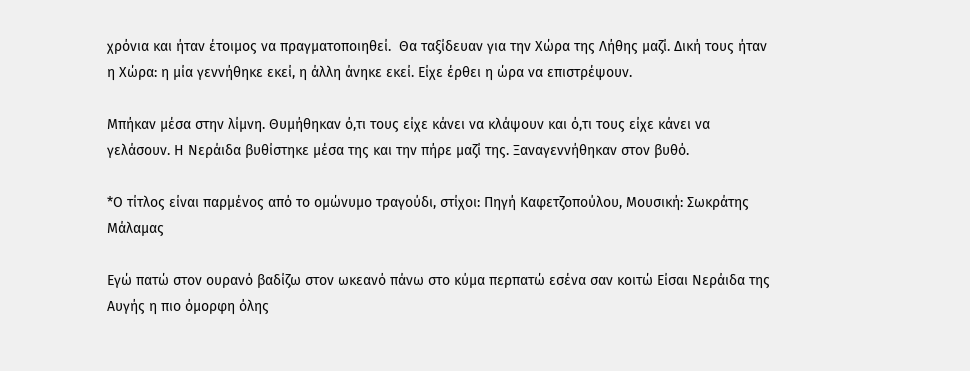χρόνια και ήταν έτοιμος να πραγματοποιηθεί.  Θα ταξίδευαν για την Χώρα της Λήθης μαζί. Δική τους ήταν η Χώρα: η μία γεννήθηκε εκεί, η άλλη άνηκε εκεί. Είχε έρθει η ώρα να επιστρέψουν.

Μπήκαν μέσα στην λίμνη. Θυμήθηκαν ό,τι τους είχε κάνει να κλάψουν και ό,τι τους είχε κάνει να γελάσουν. Η Νεράιδα βυθίστηκε μέσα της και την πήρε μαζί της. Ξαναγεννήθηκαν στον βυθό.

*Ο τίτλος είναι παρμένος από το ομώνυμο τραγούδι, στίχοι: Πηγή Καφετζοπούλου, Μουσική: Σωκράτης Μάλαμας

Εγώ πατώ στον ουρανό βαδίζω στον ωκεανό πάνω στο κύμα περπατώ εσένα σαν κοιτώ Είσαι Νεράιδα της Αυγής η πιο όμορφη όλης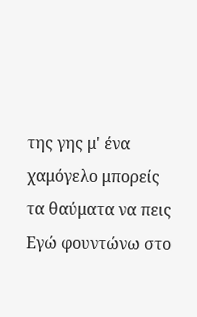της γης μ' ένα χαμόγελο μπορείς τα θαύματα να πεις Εγώ φουντώνω στο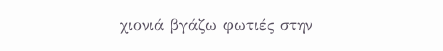χιονιά βγάζω φωτιές στην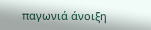παγωνιά άνοιξη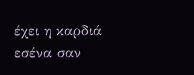έχει η καρδιά εσένα σαν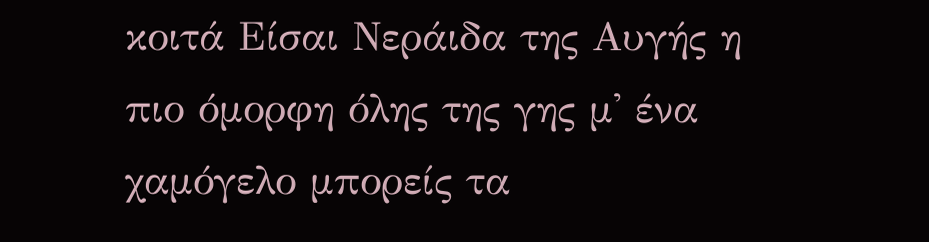κοιτά Είσαι Νεράιδα της Αυγής η πιο όμορφη όλης της γης μ' ένα χαμόγελο μπορείς τα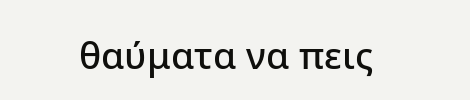θαύματα να πεις